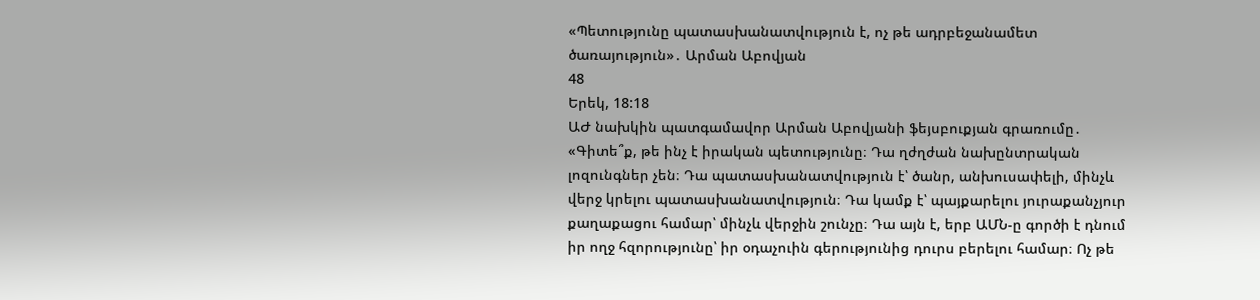«Պետությունը պատասխանատվություն է, ոչ թե ադրբեջանամետ ծառայություն»․ Արման Աբովյան
48
Երեկ, 18:18
ԱԺ նախկին պատգամավոր Արման Աբովյանի ֆեյսբուքյան գրառումը․ «Գիտե՞ք, թե ինչ է իրական պետությունը։ Դա ղժղժան նախընտրական լոզունգներ չեն։ Դա պատասխանատվություն է՝ ծանր, անխուսափելի, մինչև վերջ կրելու պատասխանատվություն։ Դա կամք է՝ պայքարելու յուրաքանչյուր քաղաքացու համար՝ մինչև վերջին շունչը։ Դա այն է, երբ ԱՄՆ-ը գործի է դնում իր ողջ հզորությունը՝ իր օդաչուին գերությունից դուրս բերելու համար։ Ոչ թե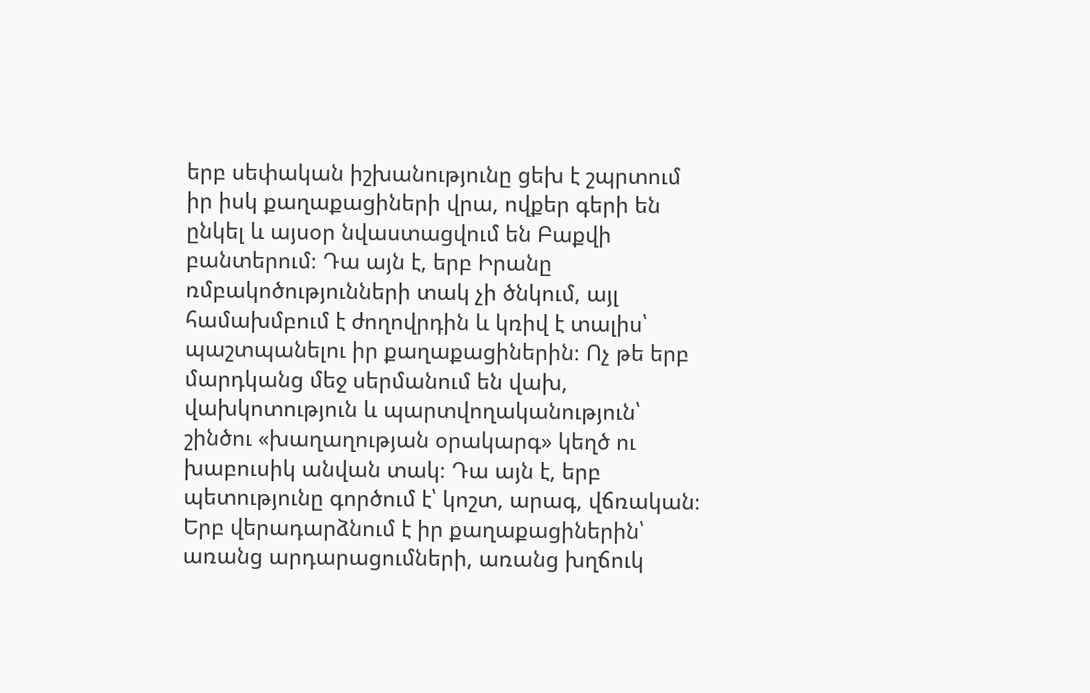երբ սեփական իշխանությունը ցեխ է շպրտում իր իսկ քաղաքացիների վրա, ովքեր գերի են ընկել և այսօր նվաստացվում են Բաքվի բանտերում։ Դա այն է, երբ Իրանը ռմբակոծությունների տակ չի ծնկում, այլ համախմբում է ժողովրդին և կռիվ է տալիս՝ պաշտպանելու իր քաղաքացիներին։ Ոչ թե երբ մարդկանց մեջ սերմանում են վախ, վախկոտություն և պարտվողականություն՝ շինծու «խաղաղության օրակարգ» կեղծ ու խաբուսիկ անվան տակ։ Դա այն է, երբ պետությունը գործում է՝ կոշտ, արագ, վճռական։ Երբ վերադարձնում է իր քաղաքացիներին՝ առանց արդարացումների, առանց խղճուկ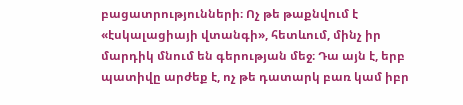բացատրությունների։ Ոչ թե թաքնվում է «էսկալացիայի վտանգի», հետևում, մինչ իր մարդիկ մնում են գերության մեջ։ Դա այն է, երբ պատիվը արժեք է, ոչ թե դատարկ բառ կամ իբր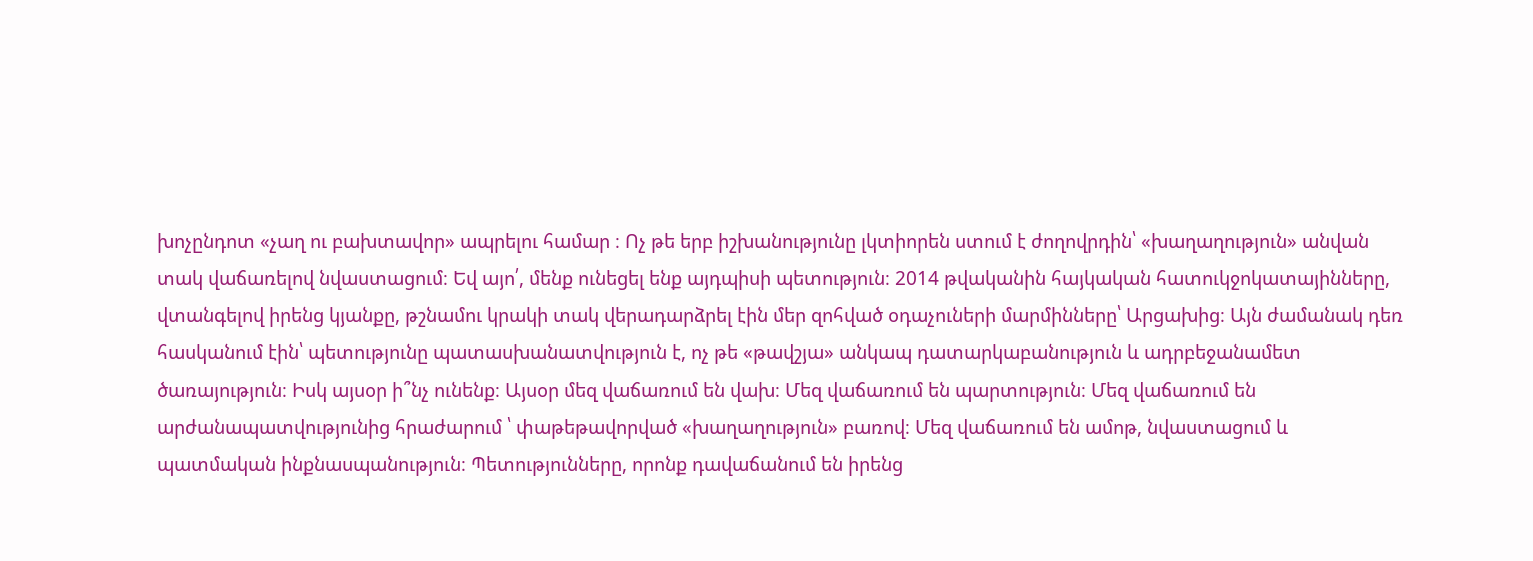խոչընդոտ «չաղ ու բախտավոր» ապրելու համար ։ Ոչ թե երբ իշխանությունը լկտիորեն ստում է ժողովրդին՝ «խաղաղություն» անվան տակ վաճառելով նվաստացում։ Եվ այո՛, մենք ունեցել ենք այդպիսի պետություն։ 2014 թվականին հայկական հատուկջոկատայինները, վտանգելով իրենց կյանքը, թշնամու կրակի տակ վերադարձրել էին մեր զոհված օդաչուների մարմինները՝ Արցախից։ Այն ժամանակ դեռ հասկանում էին՝ պետությունը պատասխանատվություն է, ոչ թե «թավշյա» անկապ դատարկաբանություն և ադրբեջանամետ ծառայություն։ Իսկ այսօր ի՞նչ ունենք։ Այսօր մեզ վաճառում են վախ։ Մեզ վաճառում են պարտություն։ Մեզ վաճառում են արժանապատվությունից հրաժարում ՝ փաթեթավորված «խաղաղություն» բառով։ Մեզ վաճառում են ամոթ, նվաստացում և պատմական ինքնասպանություն։ Պետությունները, որոնք դավաճանում են իրենց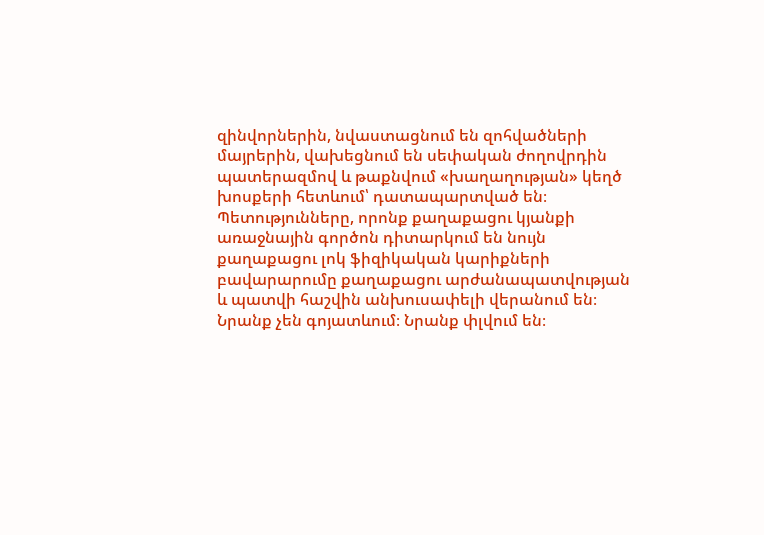զինվորներին, նվաստացնում են զոհվածների մայրերին, վախեցնում են սեփական ժողովրդին պատերազմով և թաքնվում «խաղաղության» կեղծ խոսքերի հետևում՝ դատապարտված են։ Պետությունները, որոնք քաղաքացու կյանքի առաջնային գործոն դիտարկում են նույն քաղաքացու լոկ ֆիզիկական կարիքների բավարարումը քաղաքացու արժանապատվության և պատվի հաշվին անխուսափելի վերանում են։ Նրանք չեն գոյատևում։ Նրանք փլվում են։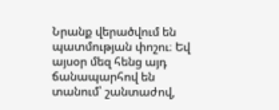Նրանք վերածվում են պատմության փոշու։ Եվ այսօր մեզ հենց այդ ճանապարհով են տանում՝ շանտաժով,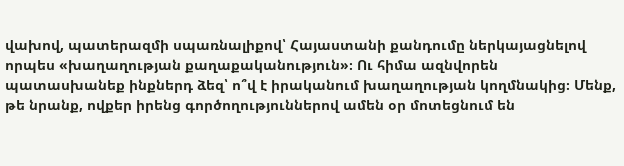վախով, պատերազմի սպառնալիքով՝ Հայաստանի քանդումը ներկայացնելով որպես «խաղաղության քաղաքականություն»։ Ու հիմա ազնվորեն պատասխանեք ինքներդ ձեզ՝ ո՞վ է իրականում խաղաղության կողմնակից։ Մենք, թե նրանք, ովքեր իրենց գործողություններով ամեն օր մոտեցնում են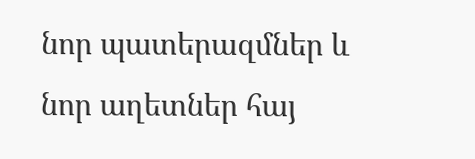նոր պատերազմներ և նոր աղետներ հայ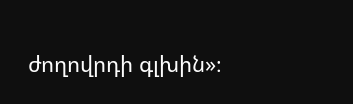ժողովրդի գլխին»։